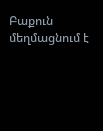Բաքուն մեղմացնում է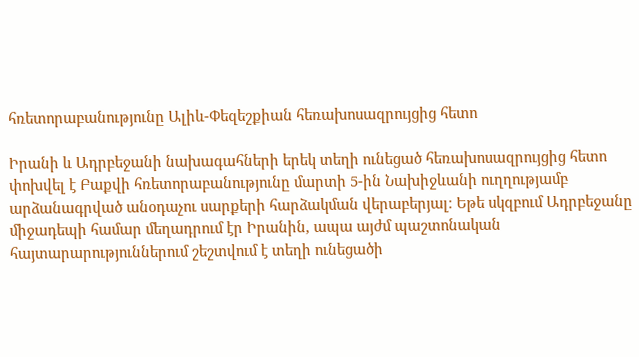հռետորաբանությունը Ալիև-Փեզեշքիան հեռախոսազրույցից հետո

Իրանի և Ադրբեջանի նախագահների երեկ տեղի ունեցած հեռախոսազրույցից հետո փոխվել է Բաքվի հռետորաբանությունը մարտի 5-ին Նախիջևանի ուղղությամբ արձանագրված անօդաչու սարքերի հարձակման վերաբերյալ։ Եթե սկզբում Ադրբեջանը միջադեպի համար մեղադրում էր Իրանին, ապա այժմ պաշտոնական հայտարարություններում շեշտվում է տեղի ունեցածի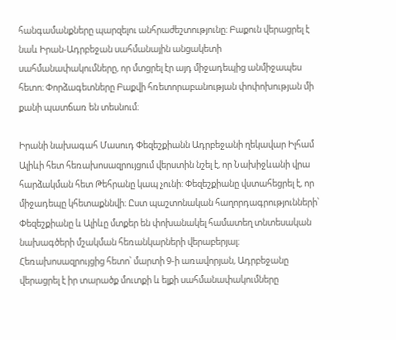հանգամանքները պարզելու անհրաժեշտությունը։ Բաքուն վերացրել է նաև Իրան-Ադրբեջան սահմանային անցակետի սահմանափակումները, որ մտցրել էր այդ միջադեպից անմիջապես հետո։ Փորձագետները Բաքվի հռետորաբանության փոփոխության մի քանի պատճառ են տեսնում։

Իրանի նախագահ Մասուդ Փեզեշքիանն Ադրբեջանի ղեկավար Իլհամ Ալիևի հետ հեռախոսազրույցում վերստին նշել է, որ Նախիջևանի վրա հարձակման հետ Թեհրանը կապ չունի: Փեզեշքիանը վստահեցրել է, որ միջադեպը կհետաքննվի։ Ըստ պաշտոնական հաղորդագրությունների՝ Փեզեշքիանը և Ալիևը մտքեր են փոխանակել համատեղ տնտեսական նախագծերի մշակման հեռանկարների վերաբերյալ։ Հեռախոսազրույցից հետո՝ մարտի 9-ի առավորյան, Ադրբեջանը վերացրել է իր տարածք մուտքի և ելքի սահմանափակումները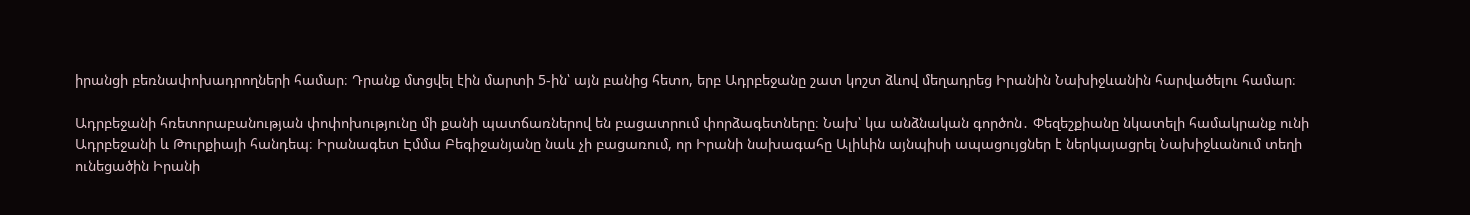իրանցի բեռնափոխադրողների համար։ Դրանք մտցվել էին մարտի 5-ին՝ այն բանից հետո, երբ Ադրբեջանը շատ կոշտ ձևով մեղադրեց Իրանին Նախիջևանին հարվածելու համար։

Ադրբեջանի հռետորաբանության փոփոխությունը մի քանի պատճառներով են բացատրում փորձագետները։ Նախ՝ կա անձնական գործոն․ Փեզեշքիանը նկատելի համակրանք ունի Ադրբեջանի և Թուրքիայի հանդեպ։ Իրանագետ Էմմա Բեգիջանյանը նաև չի բացառում, որ Իրանի նախագահը Ալիևին այնպիսի ապացույցներ է ներկայացրել Նախիջևանում տեղի ունեցածին Իրանի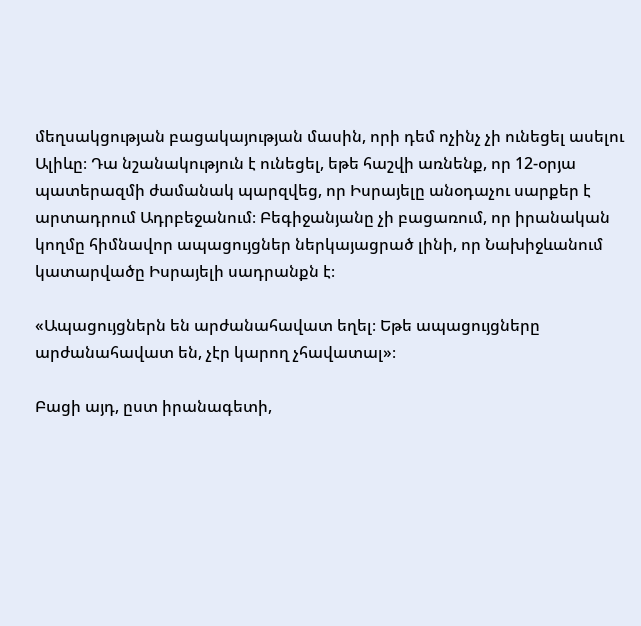մեղսակցության բացակայության մասին, որի դեմ ոչինչ չի ունեցել ասելու Ալիևը։ Դա նշանակություն է ունեցել, եթե հաշվի առնենք, որ 12-օրյա պատերազմի ժամանակ պարզվեց, որ Իսրայելը անօդաչու սարքեր է արտադրում Ադրբեջանում։ Բեգիջանյանը չի բացառում, որ իրանական կողմը հիմնավոր ապացույցներ ներկայացրած լինի, որ Նախիջևանում կատարվածը Իսրայելի սադրանքն է։

«Ապացույցներն են արժանահավատ եղել։ Եթե ապացույցները արժանահավատ են, չէր կարող չհավատալ»։

Բացի այդ, ըստ իրանագետի,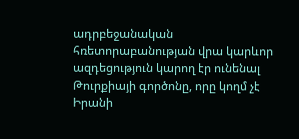ադրբեջանական հռետորաբանության վրա կարևոր ազդեցություն կարող էր ունենալ Թուրքիայի գործոնը, որը կողմ չէ Իրանի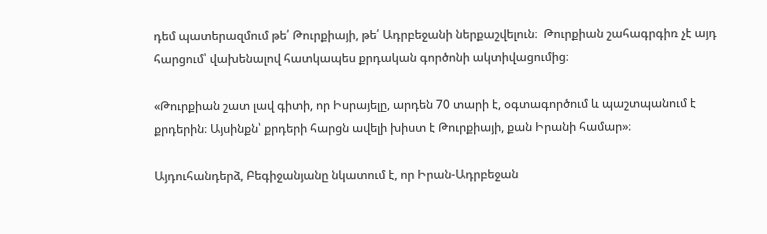դեմ պատերազմում թե՛ Թուրքիայի, թե՛ Ադրբեջանի ներքաշվելուն։  Թուրքիան շահագրգիռ չէ այդ հարցում՝ վախենալով հատկապես քրդական գործոնի ակտիվացումից։

«Թուրքիան շատ լավ գիտի, որ Իսրայելը, արդեն 70 տարի է, օգտագործում և պաշտպանում է քրդերին։ Այսինքն՝ քրդերի հարցն ավելի խիստ է Թուրքիայի, քան Իրանի համար»։

Այդուհանդերձ, Բեգիջանյանը նկատում է, որ Իրան-Ադրբեջան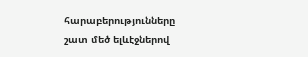հարաբերությունները շատ մեծ ելևէջներով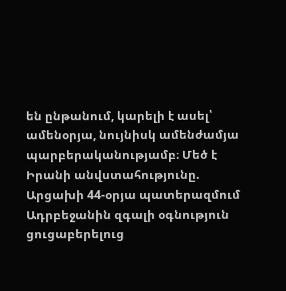են ընթանում, կարելի է ասել՝ ամենօրյա, նույնիսկ ամենժամյա պարբերականությամբ։ Մեծ է Իրանի անվստահությունը. Արցախի 44-օրյա պատերազմում Ադրբեջանին զգալի օգնություն ցուցաբերելուց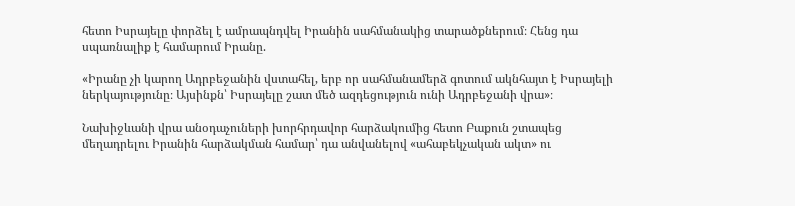հետո Իսրայելը փորձել է ամրապնդվել Իրանին սահմանակից տարածքներում։ Հենց դա սպառնալիք է համարում Իրանը.

«Իրանը չի կարող Ադրբեջանին վստահել, երբ որ սահմանամերձ գոտում ակնհայտ է Իսրայելի ներկայությունը։ Այսինքն՝ Իսրայելը շատ մեծ ազդեցություն ունի Ադրբեջանի վրա»։

Նախիջևանի վրա անօդաչուների խորհրդավոր հարձակումից հետո Բաքուն շտապեց մեղադրելու Իրանին հարձակման համար՝ դա անվանելով «ահաբեկչական ակտ» ու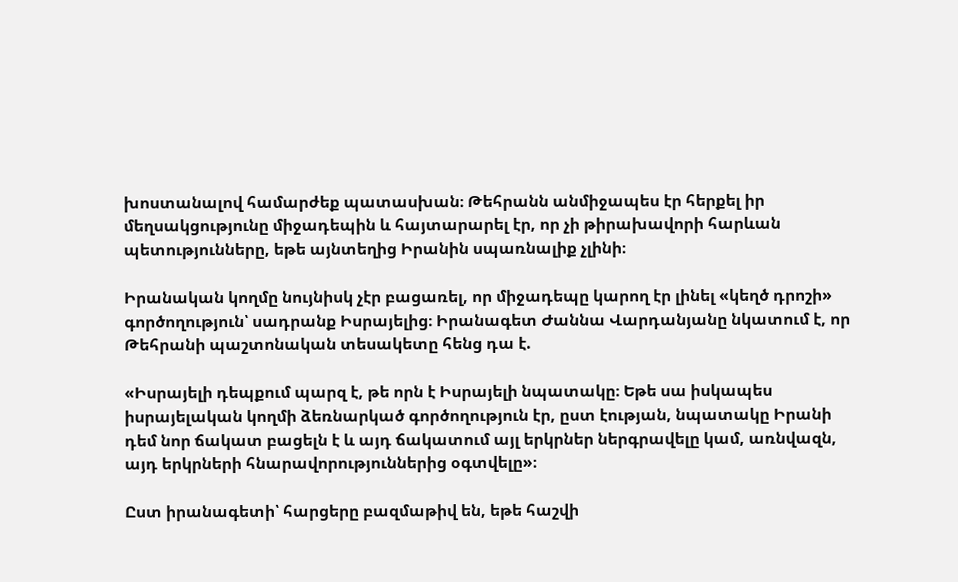խոստանալով համարժեք պատասխան։ Թեհրանն անմիջապես էր հերքել իր մեղսակցությունը միջադեպին և հայտարարել էր, որ չի թիրախավորի հարևան պետությունները, եթե այնտեղից Իրանին սպառնալիք չլինի։

Իրանական կողմը նույնիսկ չէր բացառել, որ միջադեպը կարող էր լինել «կեղծ դրոշի» գործողություն՝ սադրանք Իսրայելից։ Իրանագետ Ժաննա Վարդանյանը նկատում է, որ Թեհրանի պաշտոնական տեսակետը հենց դա է.

«Իսրայելի դեպքում պարզ է, թե որն է Իսրայելի նպատակը։ Եթե սա իսկապես իսրայելական կողմի ձեռնարկած գործողություն էր, ըստ էության, նպատակը Իրանի դեմ նոր ճակատ բացելն է և այդ ճակատում այլ երկրներ ներգրավելը կամ, առնվազն, այդ երկրների հնարավորություններից օգտվելը»։

Ըստ իրանագետի՝ հարցերը բազմաթիվ են, եթե հաշվի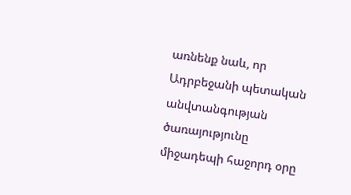առնենք նաև, որ Ադրբեջանի պետական անվտանգության ծառայությունը միջադեպի հաջորդ օրը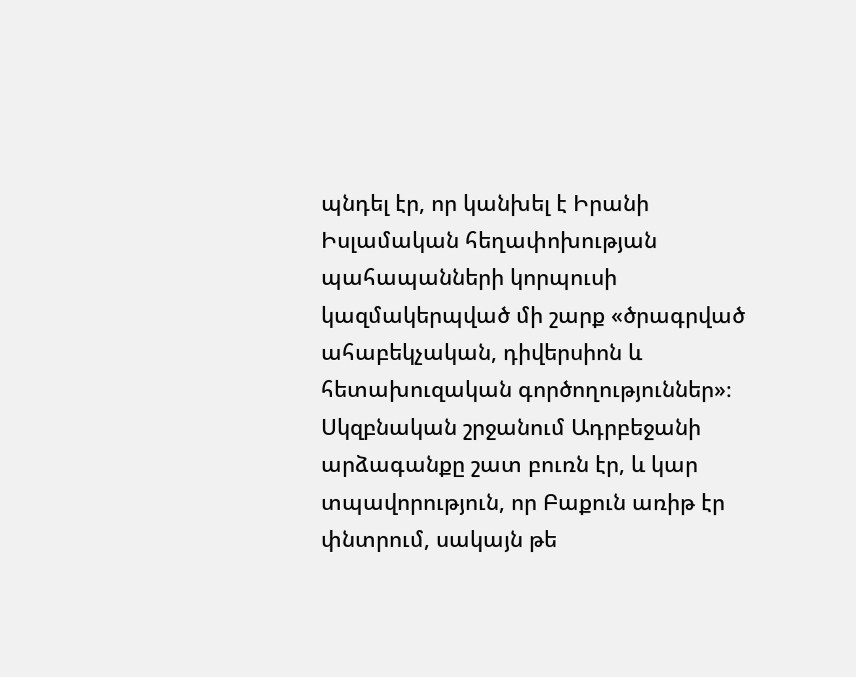պնդել էր, որ կանխել է Իրանի Իսլամական հեղափոխության պահապանների կորպուսի կազմակերպված մի շարք «ծրագրված ահաբեկչական, դիվերսիոն և հետախուզական գործողություններ»։ Սկզբնական շրջանում Ադրբեջանի արձագանքը շատ բուռն էր, և կար տպավորություն, որ Բաքուն առիթ էր փնտրում, սակայն թե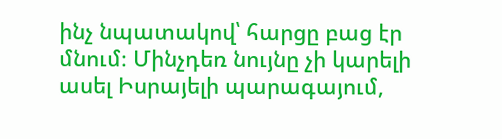ինչ նպատակով՝ հարցը բաց էր մնում։ Մինչդեռ նույնը չի կարելի ասել Իսրայելի պարագայում,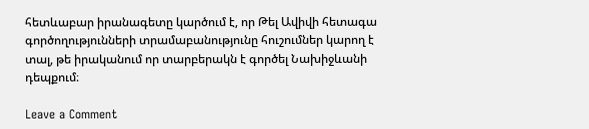հետևաբար իրանագետը կարծում է, որ Թել Ավիվի հետագա գործողությունների տրամաբանությունը հուշումներ կարող է տալ, թե իրականում որ տարբերակն է գործել Նախիջևանի դեպքում։

Leave a Comment